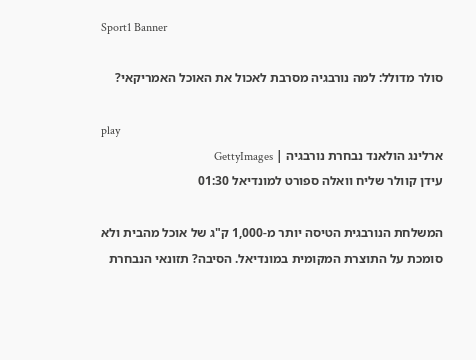Sport1 Banner

סולר מדולל: למה נורבגיה מסרבת לאכול את האוכל האמריקאי?

play
ארלינג הולאנד נבחרת נורבגיה | GettyImages
עידן קוולר שליח וואלה ספורט למונדיאל 01:30

המשלחת הנורבגית הטיסה יותר מ-1,000 ק"ג של אוכל מהבית ולא סומכת על התוצרת המקומית במונדיאל. הסיבה? תזונאי הנבחרת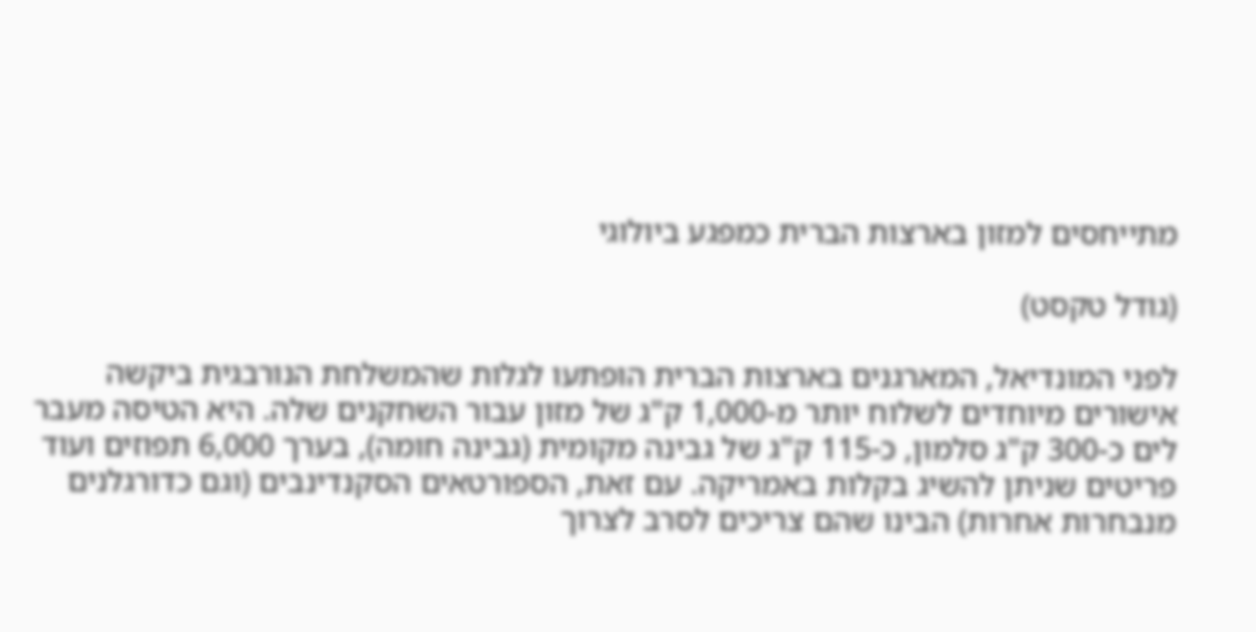מתייחסים למזון בארצות הברית כמפגע ביולוגי

(גודל טקסט)

לפני המונדיאל, המארגנים בארצות הברית הופתעו לגלות שהמשלחת הנורבגית ביקשה אישורים מיוחדים לשלוח יותר מ-1,000 ק"ג של מזון עבור השחקנים שלה. היא הטיסה מעבר לים כ-300 ק"ג סלמון, כ-115 ק"ג של גבינה מקומית (גבינה חומה), בערך 6,000 תפוזים ועוד פריטים שניתן להשיג בקלות באמריקה. עם זאת, הספורטאים הסקנדינבים (וגם כדורגלנים מנבחרות אחרות) הבינו שהם צריכים לסרב לצרוך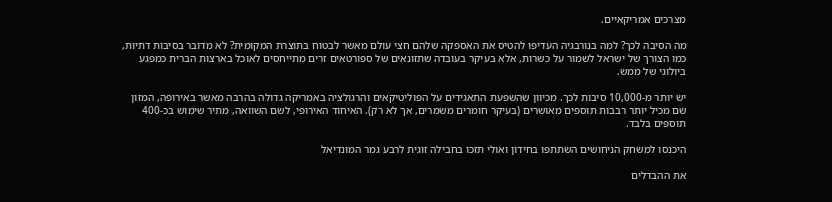מצרכים אמריקאיים.

מה הסיבה לכך? למה בנורבגיה העדיפו להטיס את האספקה שלהם חצי עולם מאשר לבטוח בתוצרת המקומית? לא מדובר בסיבות דתיות, כמו הצורך של ישראל לשמור על כשרות, אלא בעיקר בעובדה שתזונאים של ספורטאים זרים מתייחסים לאוכל בארצות הברית כמפגע ביולוגי של ממש.

יש יותר מ-10,000 סיבות לכך. מכיוון שהשפעת התאגידים על הפוליטיקאים והרגולציה באמריקה גדולה בהרבה מאשר באירופה, המזון שם מכיל יותר רבבות תוספים מאושרים (בעיקר חומרים משמרים, אך לא רק). האיחוד האירופי, לשם השוואה, מתיר שימוש בכ-400 תוספים בלבד.

היכנסו למשחק הניחושים השתתפו בחידון ואולי תזכו בחבילה זוגית לרבע גמר המונדיאל

את ההבדלים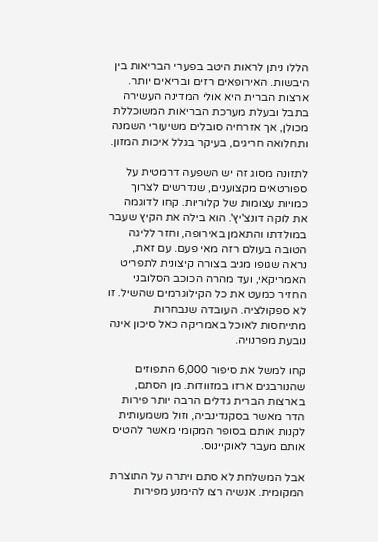הללו ניתן לראות היטב בפערי הבריאות בין היבשות. האירופאים רזים ובריאים יותר. ארצות הברית היא אולי המדינה העשירה בתבל ובעלת מערכת הבריאות המשוכללת מכולן, אך אזרחיה סובלים משיעורי השמנה ותחלואה חריגים, בעיקר בגלל איכות המזון.

לתזונה מסוג זה יש השפעה דרמטית על ספורטאים מקצוענים, שנדרשים לצרוך כמויות עצומות של קלוריות. קחו לדוגמה את לוקה דונצ'יץ'. הוא בילה את הקיץ שעבר במולדתו והתאמן באירופה, וחזר לליגה הטובה בעולם רזה מאי פעם. עם זאת, נראה שגופו מגיב בצורה קיצונית לתפריט האמריקאי, ועד מהרה הכוכב הסלובני החזיר כמעט את כל הקילוגרמים שהשיל. זו לא ספקולציה. העובדה שנבחרות מתייחסות לאוכל באמריקה כאל סיכון אינה נובעת מפרנויה.

קחו למשל את סיפור 6,000 התפוזים שהנורבגים ארזו במזוודות. מן הסתם, בארצות הברית גדלים הרבה יותר פירות הדר מאשר בסקנדינביה, וזול משמעותית לקנות אותם בסופר המקומי מאשר להטיס אותם מעבר לאוקיינוס.

אבל המשלחת לא סתם ויתרה על התוצרת המקומית. אנשיה רצו להימנע מפירות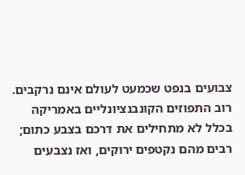צבועים בנפט שכמעט לעולם אינם נרקבים. רוב התפוזים הקונבנציונליים באמריקה בכלל לא מתחילים את דרכם בצבע כתום; רבים מהם נקטפים ירוקים, ואז נצבעים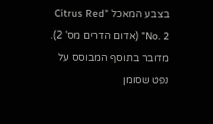בצבע המאכל "Citrus Red No. 2" (אדום הדרים מס' 2). מדובר בתוסף המבוסס על נפט שסומן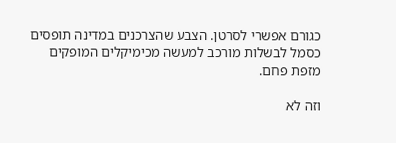כגורם אפשרי לסרטן. הצבע שהצרכנים במדינה תופסים כסמל לבשלות מורכב למעשה מכימיקלים המופקים מזפת פחם.

וזה לא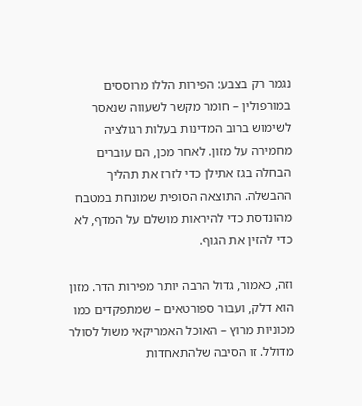נגמר רק בצבע: הפירות הללו מרוססים במורפולין – חומר מקשר לשעווה שנאסר לשימוש ברוב המדינות בעלות רגולציה מחמירה על מזון. לאחר מכן, הם עוברים הבחלה בגז אתילן כדי לזרז את תהליך ההבשלה. התוצאה הסופית שמונחת במטבח מהונדסת כדי להיראות מושלם על המדף, לא כדי להזין את הגוף.

וזה, כאמור, גדול הרבה יותר מפירות הדר. מזון הוא דלק, ועבור ספורטאים – שמתפקדים כמו מכוניות מרוץ – האוכל האמריקאי משול לסולר מדולל. זו הסיבה שלהתאחדות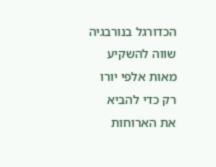הכדורגל בנורבגיה שווה להשקיע מאות אלפי יורו רק כדי להביא את הארוחות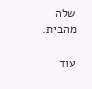שלה מהבית.

עוד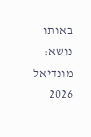באותו נושא: מונדיאל 2026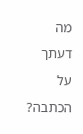מה דעתך על הכתבה?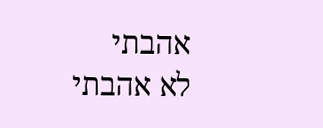אהבתי
לא אהבתי